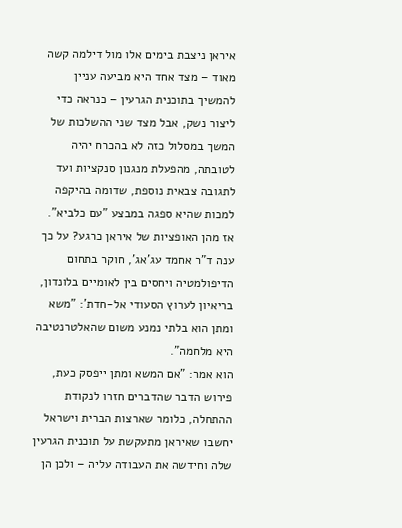איראן ניצבת בימים אלו מול דילמה קשה מאוד – מצד אחד היא מביעה עניין להמשיך בתוכנית הגרעין – כנראה כדי ליצור נשק, אבל מצד שני ההשלכות של המשך במסלול כזה לא בהכרח יהיה לטובתה, מהפעלת מנגנון סנקציות ועד לתגובה צבאית נוספת, שדומה בהיקפה למכות שהיא ספגה במבצע "עם כלביא".
אז מהן האופציות של איראן כרגע? על כך ענה ד"ר אחמד עג'אג', חוקר בתחום הדיפולמטיה ויחסים בין לאומיים בלונדון, בריאיון לערוץ הסעודי אל-חדת': "משא ומתן הוא בלתי נמנע משום שהאלטרנטיבה היא מלחמה".
הוא אמר: "אם המשא ומתן ייפסק כעת, פירוש הדבר שהדברים חזרו לנקודת ההתחלה, כלומר שארצות הברית וישראל יחשבו שאיראן מתעקשת על תוכנית הגרעין שלה וחידשה את העבודה עליה – ולכן הן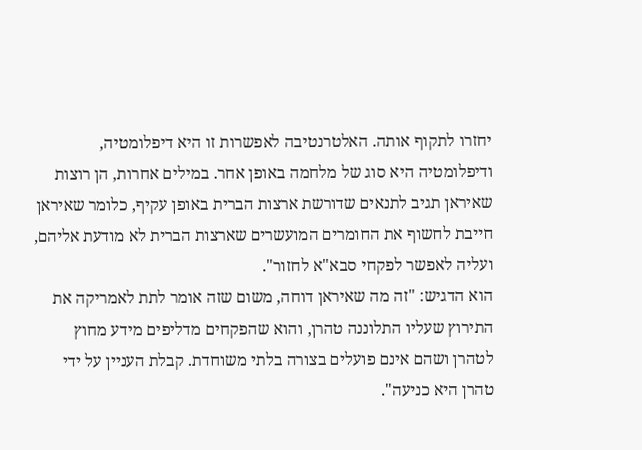יחזרו לתקוף אותה. האלטרנטיבה לאפשרות זו היא דיפלומטיה, ודיפלומטיה היא סוג של מלחמה באופן אחר. במילים אחרות, הן רוצות שאיראן תגיב לתנאים שדורשת ארצות הברית באופן עקיף, כלומר שאיראן חייבת לחשוף את החומרים המועשרים שארצות הברית לא מודעת אליהם, ועליה לאפשר לפקחי סבא"א לחזור".
הוא הדגיש: "זה מה שאיראן דוחה, משום שזה אומר לתת לאמריקה את התירוץ שעליו התלוננה טהרן, והוא שהפקחים מדליפים מידע מחוץ לטהרן ושהם אינם פועלים בצורה בלתי משוחדת. קבלת העניין על ידי טהרן היא כניעה".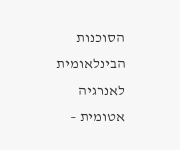הסוכנות הבינלאומית לאנרגיה אטומית –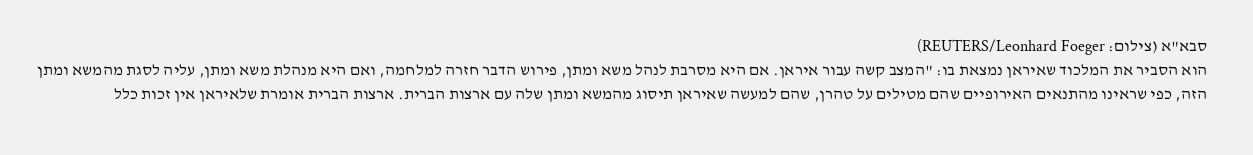סבא"א (צילום: REUTERS/Leonhard Foeger)
הוא הסביר את המלכוד שאיראן נמצאת בו: "המצב קשה עבור איראן. אם היא מסרבת לנהל משא ומתן, פירוש הדבר חזרה למלחמה, ואם היא מנהלת משא ומתן, עליה לסגת מהמשא ומתן הזה, כפי שראינו מהתנאים האירופיים שהם מטילים על טהרן, שהם למעשה שאיראן תיסוג מהמשא ומתן שלה עם ארצות הברית. ארצות הברית אומרת שלאיראן אין זכות כלל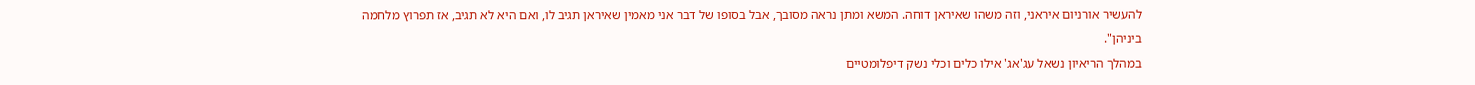להעשיר אורניום איראני, וזה משהו שאיראן דוחה. המשא ומתן נראה מסובך, אבל בסופו של דבר אני מאמין שאיראן תגיב לו, ואם היא לא תגיב, אז תפרוץ מלחמה ביניהן".
במהלך הריאיון נשאל עג'אג' אילו כלים וכלי נשק דיפלומטיים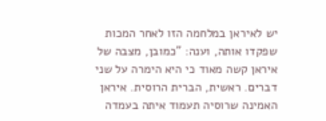יש לאיראן במלחמה הזו לאחר המכות שפקדו אותה, וענה: "כמובן, מצבה של איראן קשה מאוד כי היא הימרה על שני דברים. ראשית, הברית הרוסית. איראן האמינה שרוסיה תעמוד איתה בעמדה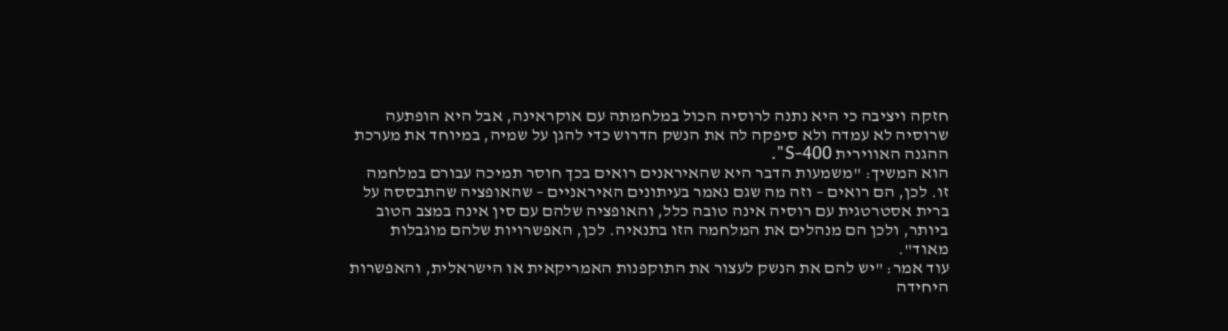חזקה ויציבה כי היא נתנה לרוסיה הכול במלחמתה עם אוקראינה, אבל היא הופתעה שרוסיה לא עמדה ולא סיפקה לה את הנשק הדרוש כדי להגן על שמיה, במיוחד את מערכת ההגנה האווירית S-400".
הוא המשיך: "משמעות הדבר היא שהאיראנים רואים בכך חוסר תמיכה עבורם במלחמה זו. לכן, הם רואים – וזה מה שגם נאמר בעיתונים האיראניים – שהאופציה שהתבססה על ברית אסטרטגית עם רוסיה אינה טובה כלל, והאופציה שלהם עם סין אינה במצב הטוב ביותר, ולכן הם מנהלים את המלחמה הזו בתנאיה. לכן, האפשרויות שלהם מוגבלות מאוד".
עוד אמר: "יש להם את הנשק לעצור את התוקפנות האמריקאית או הישראלית, והאפשרות היחידה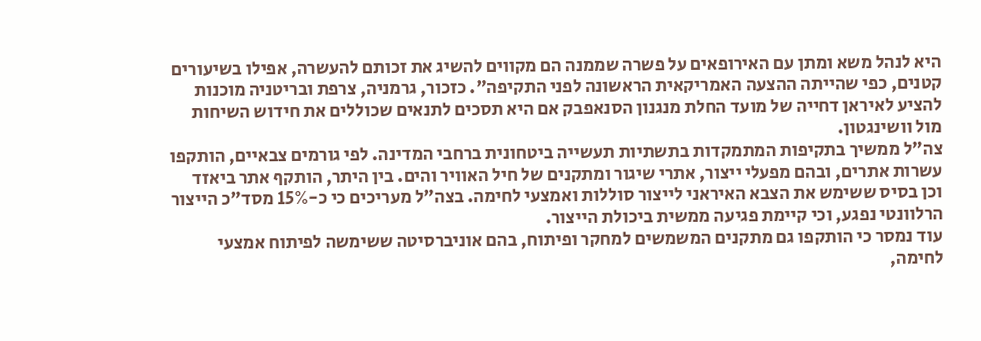היא לנהל משא ומתן עם האירופאים על פשרה שממנה הם מקווים להשיג את זכותם להעשרה, אפילו בשיעורים קטנים, כפי שהייתה ההצעה האמריקאית הראשונה לפני התקיפה". כזכור, גרמניה, צרפת ובריטניה מוכנות להציע לאיראן דחייה של מועד החלת מנגנון הסנאפבק אם היא תסכים לתנאים שכוללים את חידוש השיחות מול וושינגטון.
צה"ל ממשיך בתקיפות המתמקדות בתשתיות תעשייה ביטחונית ברחבי המדינה. לפי גורמים צבאיים, הותקפו עשרות אתרים, ובהם מפעלי ייצור, אתרי שיגור ומתקנים של חיל האוויר והים. בין היתר, הותקף אתר ביאזד וכן בסיס ששימש את הצבא האיראני לייצור סוללות ואמצעי לחימה. בצה"ל מעריכים כי כ-15% מסד"כ הייצור הרלוונטי נפגע, וכי קיימת פגיעה ממשית ביכולת הייצור.
עוד נמסר כי הותקפו גם מתקנים המשמשים למחקר ופיתוח, בהם אוניברסיטה ששימשה לפיתוח אמצעי לחימה,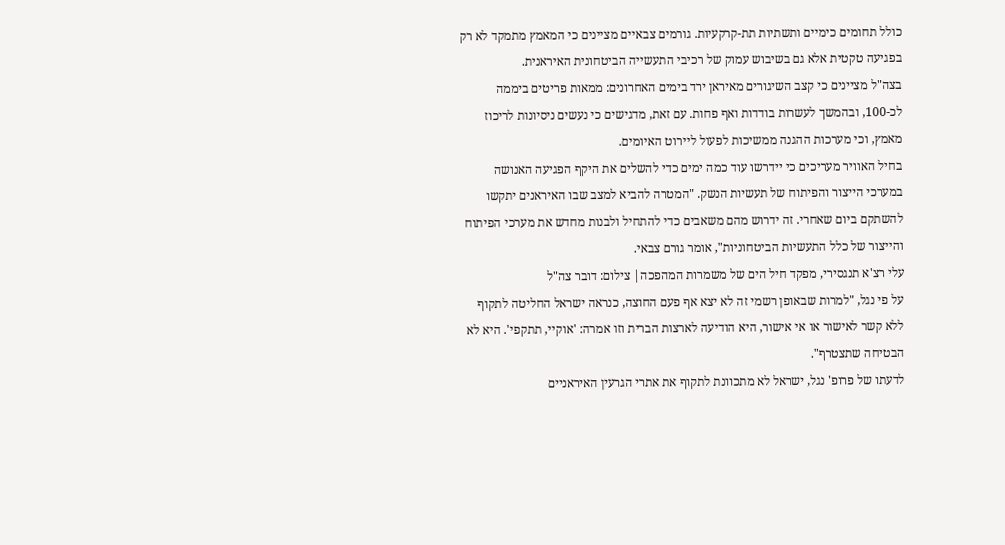כולל תחומים כימיים ותשתיות תת-קרקעיות. גורמים צבאיים מציינים כי המאמץ מתמקד לא רק בפגיעה טקטית אלא גם בשיבוש עמוק של רכיבי התעשייה הביטחונית האיראנית.
בצה"ל מציינים כי קצב השיגורים מאיראן ירד בימים האחרונים: ממאות פריטים ביממה לכ-100, ובהמשך לעשרות בודדות ואף פחות. עם זאת, מדגישים כי נעשים ניסיונות לריכוז מאמץ, וכי מערכות ההגנה ממשיכות לפעול ליירוט האיומים.
בחיל האוויר מעריכים כי יידרשו עוד כמה ימים כדי להשלים את היקף הפגיעה האנושה במערכי הייצור והפיתוח של תעשיות הנשק. "המטרה להביא למצב שבו האיראנים יתקשו להשתקם ביום שאחרי. זה ידרוש מהם משאבים כדי להתחיל ולבנות מחדש את מערכי הפיתוח והייצור של כלל התעשיות הביטחוניות", אומר גורם צבאי.
עלי רצ'א תנגסירי, מפקד חיל הים של משמרות המהפכה| צילום: דובר צה"ל
על פי נגל, "למרות שבאופן רשמי זה לא יצא אף פעם החוצה, כנראה ישראל החליטה לתקוף ללא קשר לאישור או אי אישור, היא הודיעה לארצות הברית וזו אמרה: 'אוקיי, תתקפי'. היא לא הבטיחה שתצטרף".
לדעתו של פרופ' נגל, ישראל לא מתכוונת לתקוף את אתרי הגרעין האיראניים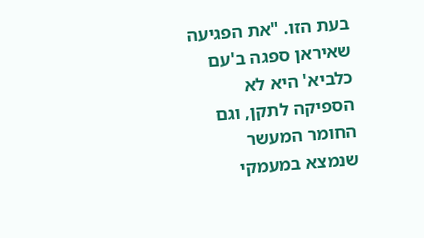בעת הזו. "את הפגיעה שאיראן ספגה ב'עם כלביא' היא לא הספיקה לתקן, וגם החומר המעשר שנמצא במעמקי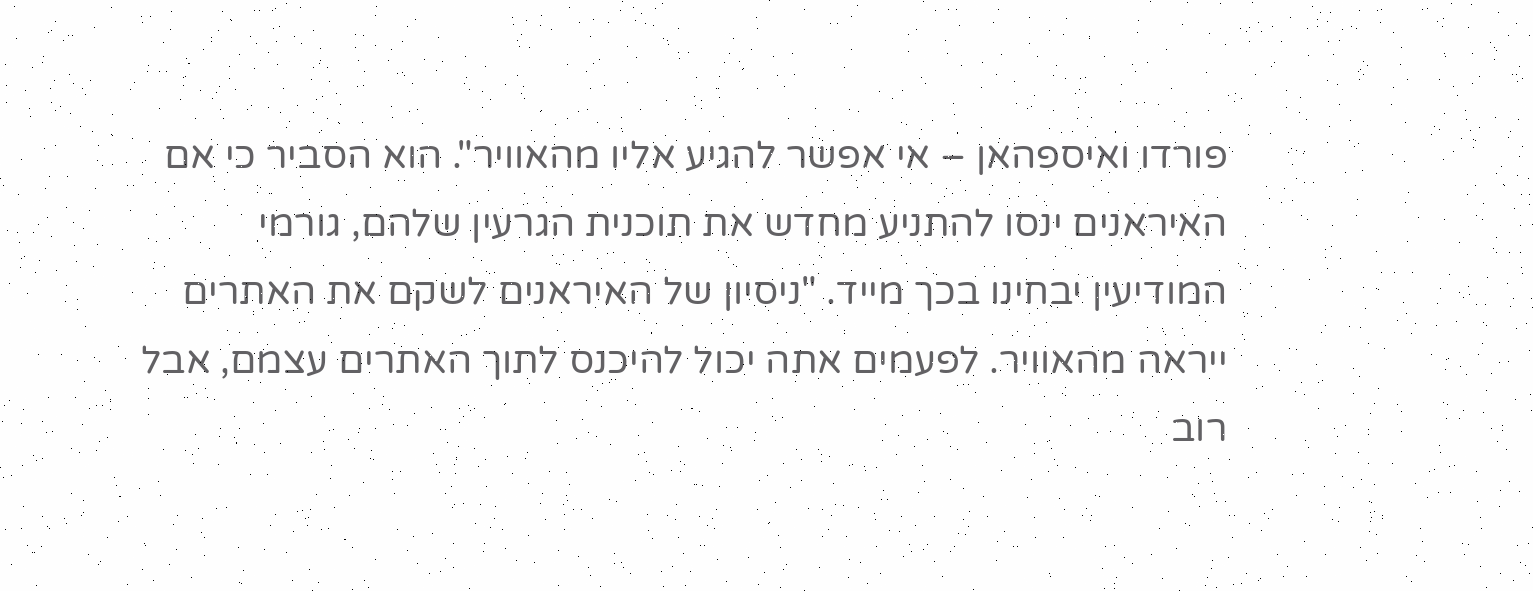פורדו ואיספהאן – אי אפשר להגיע אליו מהאוויר". הוא הסביר כי אם האיראנים ינסו להתניע מחדש את תוכנית הגרעין שלהם, גורמי המודיעין יבחינו בכך מייד. "ניסיון של האיראנים לשקם את האתרים ייראה מהאוויר. לפעמים אתה יכול להיכנס לתוך האתרים עצמם, אבל רוב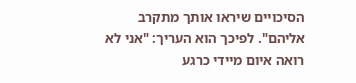הסיכויים שיראו אותך מתקרב אליהם". לפיכך הוא העריך: "אני לא רואה איום מיידי כרגע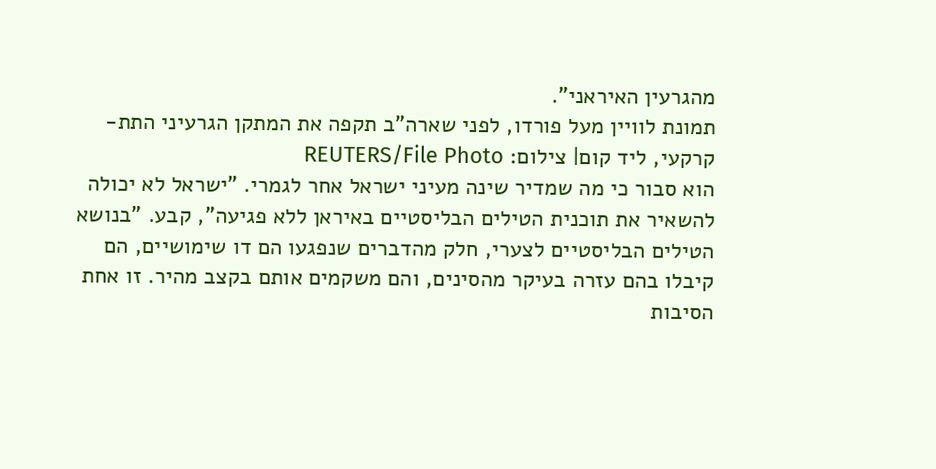מהגרעין האיראני".
תמונת לוויין מעל פורדו, לפני שארה"ב תקפה את המתקן הגרעיני התת-קרקעי, ליד קום| צילום: REUTERS/File Photo
הוא סבור כי מה שמדיר שינה מעיני ישראל אחר לגמרי. "ישראל לא יכולה להשאיר את תוכנית הטילים הבליסטיים באיראן ללא פגיעה", קבע. "בנושא הטילים הבליסטיים לצערי, חלק מהדברים שנפגעו הם דו שימושיים, הם קיבלו בהם עזרה בעיקר מהסינים, והם משקמים אותם בקצב מהיר. זו אחת הסיבות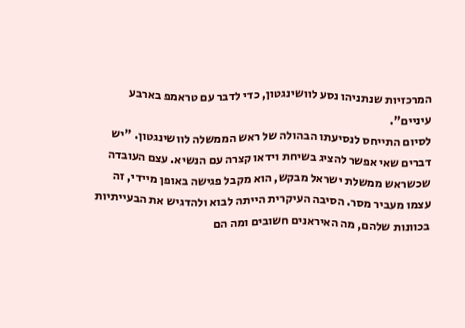המרכזיות שנתניהו נסע לוושינגטון, כדי לדבר עם טראמפ בארבע עיניים".
לסיום התייחס לנסיעתו הבהולה של ראש הממשלה לוושינגטון. "יש דברים שאי אפשר להציג בשיחת וידאו קצרה עם הנשיא. עצם העובדה שכשראש ממשלת ישראל מבקש, הוא מקבל פגישה באופן מיידי, זה עצמו מעביר מסר. הסיבה העיקרית הייתה לבוא ולהדגיש את הבעייתיות בכוונות שלהם, מה האיראנים חשובים ומה הם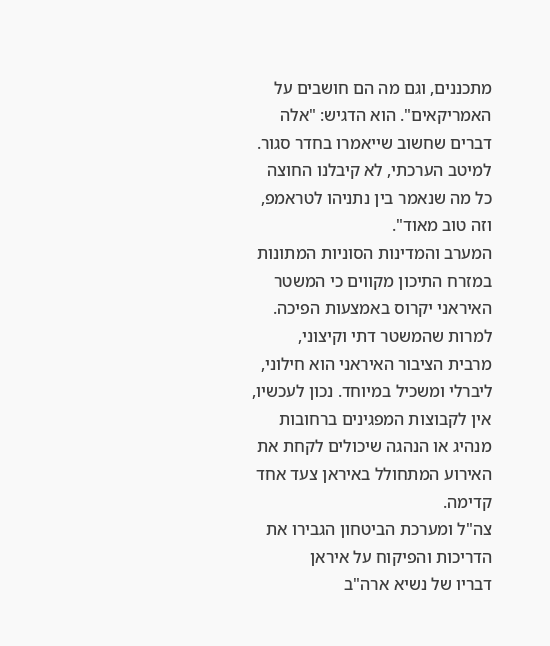מתכננים, וגם מה הם חושבים על האמריקאים". הוא הדגיש: "אלה דברים שחשוב שייאמרו בחדר סגור. למיטב הערכתי, לא קיבלנו החוצה כל מה שנאמר בין נתניהו לטראמפ, וזה טוב מאוד".
המערב והמדינות הסוניות המתונות במזרח התיכון מקווים כי המשטר האיראני יקרוס באמצעות הפיכה. למרות שהמשטר דתי וקיצוני, מרבית הציבור האיראני הוא חילוני, ליברלי ומשכיל במיוחד. נכון לעכשיו, אין לקבוצות המפגינים ברחובות מנהיג או הנהגה שיכולים לקחת את האירוע המתחולל באיראן צעד אחד קדימה.
צה"ל ומערכת הביטחון הגבירו את הדריכות והפיקוח על איראן
דבריו של נשיא ארה"ב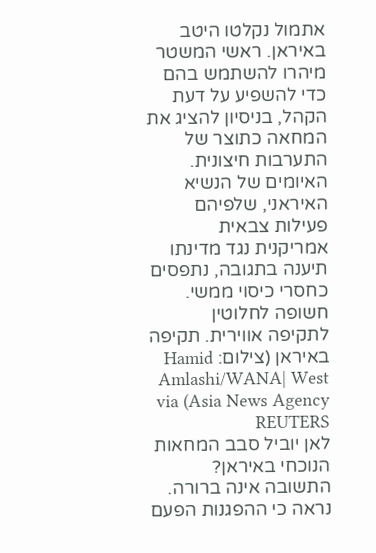אתמול נקלטו היטב באיראן. ראשי המשטר מיהרו להשתמש בהם כדי להשפיע על דעת הקהל, בניסיון להציג את המחאה כתוצר של התערבות חיצונית. האיומים של הנשיא האיראני, שלפיהם פעילות צבאית אמריקנית נגד מדינתו תיענה בתגובה, נתפסים כחסרי כיסוי ממשי.
חשופה לחלוטין לתקיפה אווירית. תקיפה באיראן (צילום: Hamid Amlashi/WANA| West Asia News Agency) via REUTERS
לאן יוביל סבב המחאות הנוכחי באיראן? התשובה אינה ברורה. נראה כי ההפגנות הפעם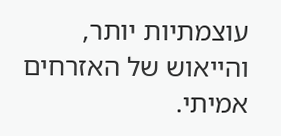עוצמתיות יותר, והייאוש של האזרחים אמיתי.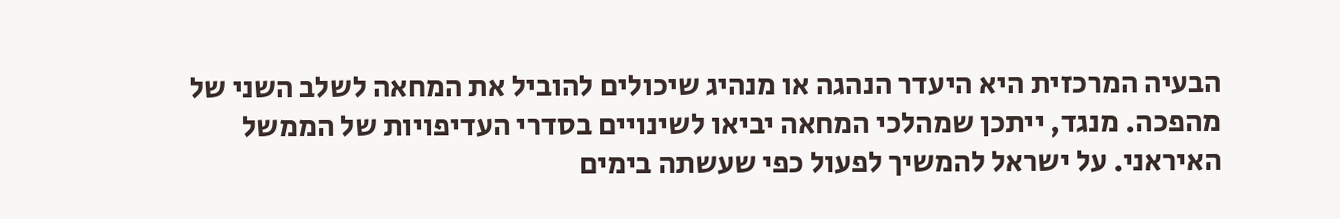הבעיה המרכזית היא היעדר הנהגה או מנהיג שיכולים להוביל את המחאה לשלב השני של מהפכה. מנגד, ייתכן שמהלכי המחאה יביאו לשינויים בסדרי העדיפויות של הממשל האיראני. על ישראל להמשיך לפעול כפי שעשתה בימים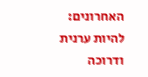האחרונים: להיות ערנית ודרוכה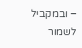– ובמקביל לשמור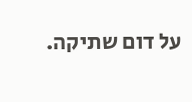על דום שתיקה.